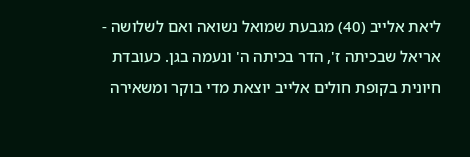ליאת אלייב (40) מגבעת שמואל נשואה ואם לשלושה - אריאל שבכיתה ז', הדר בכיתה ה' ונעמה בגן. כעובדת חיונית בקופת חולים אלייב יוצאת מדי בוקר ומשאירה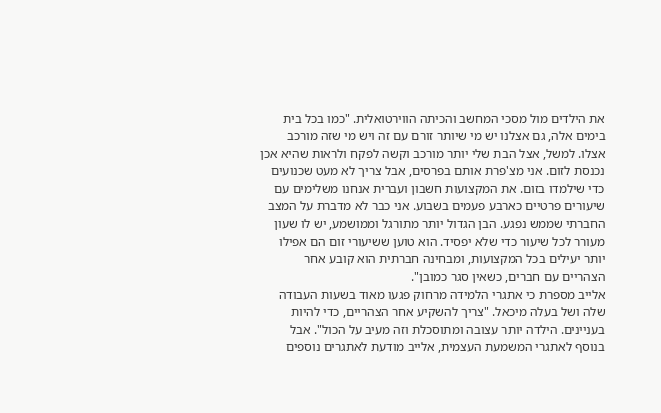את הילדים מול מסכי המחשב והכיתה הווירטואלית. "כמו בכל בית בימים אלה, גם אצלנו יש מי שיותר זורם עם זה ויש מי שזה מורכב אצלו. למשל, אצל הבת שלי יותר מורכב וקשה לפקח ולראות שהיא אכן נכנסת לזום. אני מצ'פרת אותם בפרסים, אבל צריך לא מעט שכנועים כדי שילמדו בזום. את המקצועות חשבון ועברית אנחנו משלימים עם שיעורים פרטיים כארבע פעמים בשבוע. אני כבר לא מדברת על המצב החברתי שממש נפגע. הבן הגדול יותר מתורגל וממושמע, יש לו שעון מעורר לכל שיעור כדי שלא יפסיד. הוא טוען ששיעורי זום הם אפילו יותר יעילים בכל המקצועות, ומבחינה חברתית הוא קובע אחר הצהריים עם חברים, כשאין סגר כמובן".
אלייב מספרת כי אתגרי הלמידה מרחוק פגעו מאוד בשעות העבודה שלה ושל בעלה מיכאל. "צריך להשקיע אחר הצהריים, כדי להיות בעניינים. הילדה יותר עצובה ומתוסכלת וזה מעיב על הכול". אבל בנוסף לאתגרי המשמעת העצמית, אלייב מודעת לאתגרים נוספים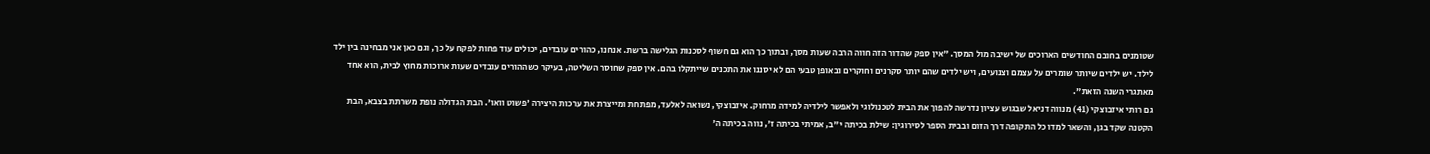שטומנים בחובם החודשים הארוכים של ישיבה מול המסך. "אין ספק שהדור הזה חווה הרבה שעות מסך, ובתוך כך הוא גם חשוף לסכנות הגלישה ברשת. אנחנו, כהורים עובדים, יכולים עוד פחות לפקח על כך, וגם כאן אני מבחינה בין ילד לילד. יש ילדים שיותר שומרים על עצמם וצנועים, ויש ילדים שהם יותר סקרנים וחוקרים ובאופן טבעי הם לא יסננו את התכנים שייתקלו בהם. אין ספק שחוסר השליטה, בעיקר כשההורים עובדים שעות ארוכות מחוץ לבית, הוא אחד מאתגרי השנה הזאת".
גם רותי איזבוצקי (41) מנווה דניאל שבגוש עציון נדרשה להפוך את הבית לטכנולוגי ולאפשר לילדיה למידה מרחוק. איזבוצקי, נשואה לאלעד, מפתחת ומייצרת את ערכות היצירה 'פשוט וואו'. הבת הגדולה נופת משרתת בצבא, הבת הקטנה שקד בגן, והשאר למדו כל התקופה דרך הזום ובבית הספר לסירוגין: שילת בכיתה י"ב, אמיתי בכיתה ז', נווה בכיתה ה'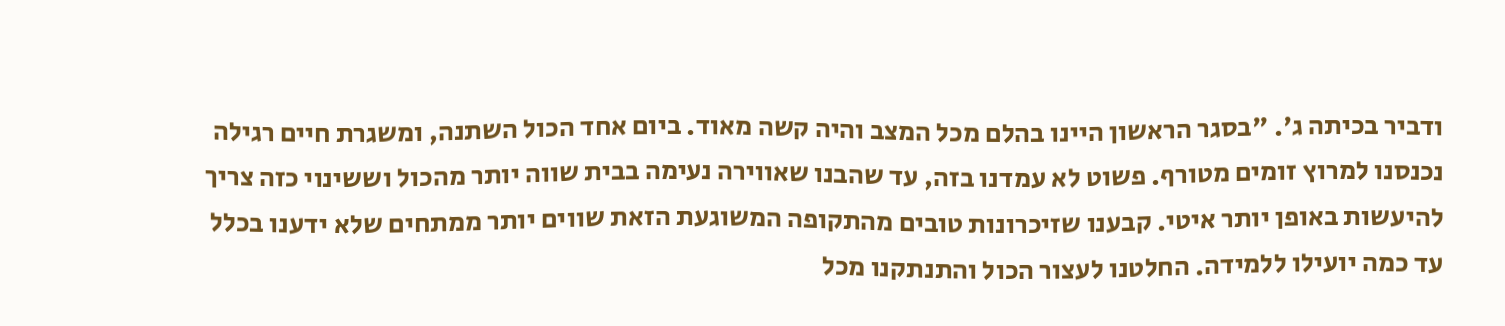ודביר בכיתה ג'. "בסגר הראשון היינו בהלם מכל המצב והיה קשה מאוד. ביום אחד הכול השתנה, ומשגרת חיים רגילה נכנסנו למרוץ זומים מטורף. פשוט לא עמדנו בזה, עד שהבנו שאווירה נעימה בבית שווה יותר מהכול וששינוי כזה צריך להיעשות באופן יותר איטי. קבענו שזיכרונות טובים מהתקופה המשוגעת הזאת שווים יותר ממתחים שלא ידענו בכלל עד כמה יועילו ללמידה. החלטנו לעצור הכול והתנתקנו מכל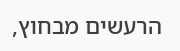הרעשים מבחוץ,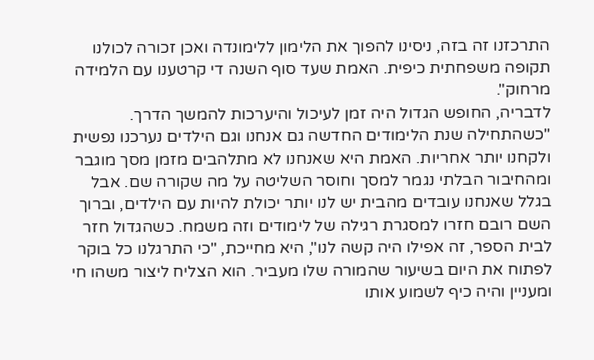התרכזנו זה בזה, ניסינו להפוך את הלימון ללימונדה ואכן זכורה לכולנו תקופה משפחתית כיפית. האמת שעד סוף השנה די קרטענו עם הלמידה מרחוק".
לדבריה, החופש הגדול היה זמן לעיכול והיערכות להמשך הדרך. "כשהתחילה שנת הלימודים החדשה גם אנחנו וגם הילדים נערכנו נפשית ולקחנו יותר אחריות. האמת היא שאנחנו לא מתלהבים מזמן מסך מוגבר ומהחיבור הבלתי נגמר למסך וחוסר השליטה על מה שקורה שם. אבל בגלל שאנחנו עובדים מהבית יש לנו יותר יכולת להיות עם הילדים, וברוך השם רובם חזרו למסגרת רגילה של לימודים וזה משמח. כשהגדול חזר לבית הספר, זה אפילו היה קשה לנו", היא מחייכת, "כי התרגלנו כל בוקר לפתוח את היום בשיעור שהמורה שלו מעביר. הוא הצליח ליצור משהו חי ומעניין והיה כיף לשמוע אותו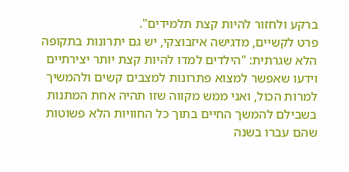ברקע ולחזור להיות קצת תלמידים".
פרט לקשיים, מדגישה איזבוצקי, יש גם יתרונות בתקופה הלא שגרתית: "הילדים למדו להיות קצת יותר יצירתיים וידעו שאפשר למצוא פתרונות למצבים קשים ולהמשיך למרות הכול, ואני ממש מקווה שזו תהיה אחת המתנות בשבילם להמשך החיים בתוך כל החוויות הלא פשוטות שהם עברו בשנה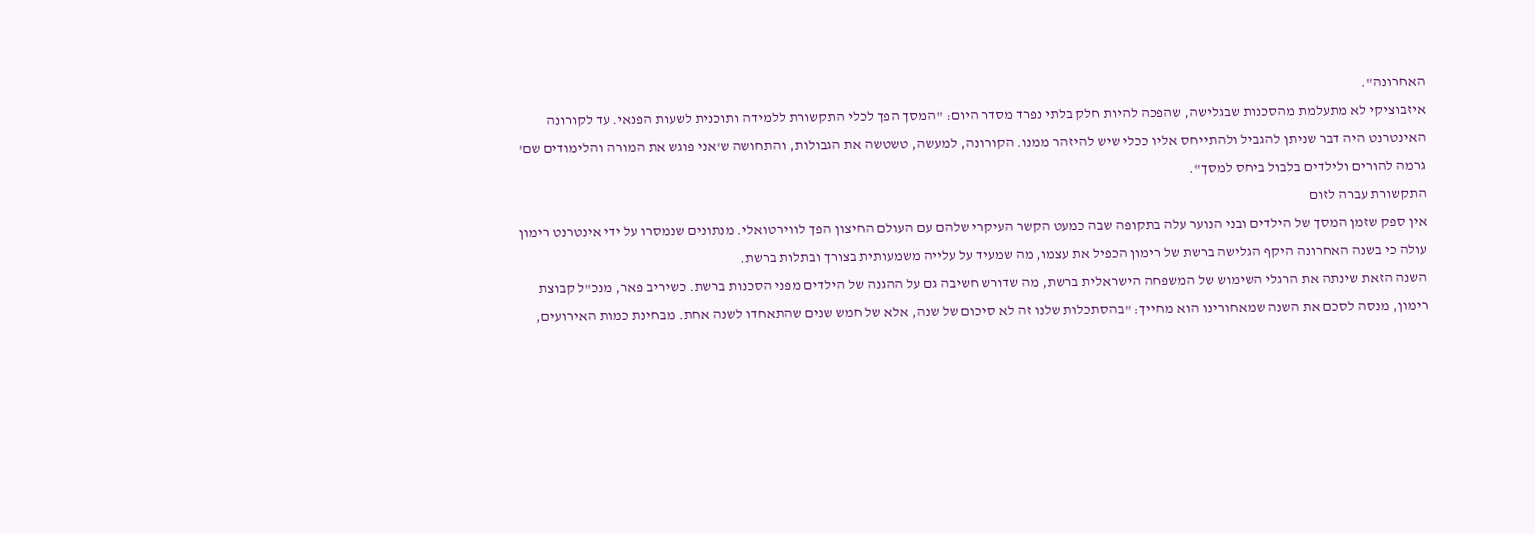האחרונה".
איזבוציקי לא מתעלמת מהסכנות שבגלישה, שהפכה להיות חלק בלתי נפרד מסדר היום: "המסך הפך לכלי התקשורת ללמידה ותוכנית לשעות הפנאי. עד לקורונה האינטרנט היה דבר שניתן להגביל ולהתייחס אליו ככלי שיש להיזהר ממנו. הקורונה, למעשה, טשטשה את הגבולות, והתחושה ש'אני פוגש את המורה והלימודים שם' גרמה להורים ולילדים בלבול ביחס למסך".
התקשורת עברה לזום
אין ספק שזמן המסך של הילדים ובני הנוער עלה בתקופה שבה כמעט הקשר העיקרי שלהם עם העולם החיצון הפך לווירטואלי. מנתונים שנמסרו על ידי אינטרנט רימון עולה כי בשנה האחרונה היקף הגלישה ברשת של רימון הכפיל את עצמו, מה שמעיד על עלייה משמעותית בצורך ובתלות ברשת.
השנה הזאת שינתה את הרגלי השימוש של המשפחה הישראלית ברשת, מה שדורש חשיבה גם על ההגנה של הילדים מפני הסכנות ברשת. כשיריב פאר, מנכ"ל קבוצת רימון, מנסה לסכם את השנה שמאחורינו הוא מחייך: "בהסתכלות שלנו זה לא סיכום של שנה, אלא של חמש שנים שהתאחדו לשנה אחת. מבחינת כמות האירועים,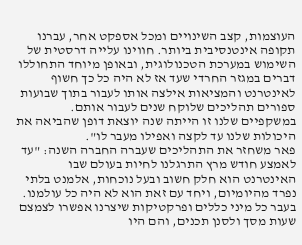העוצמות, קצב השינויים ומכל אספקט אחר, עברנו תקופה אינטנסיבית ביותר. חווינו עלייה דרסטית של השימוש במערכת הטכנולוגית, ובאופן מיוחד התחוללו דברים במגזר החרדי שעד אז לא היה כל כך חשוף לאינטרנט והמציאות אילצה אותו לעבור בתוך שבועות ספורים תהליכים שלוקח שנים לעבור אותם. במשקפיים שלנו זו הייתה שנה יוצאת דופן שהביאה את היכולות שלנו עד לקצה ואפילו מעבר לו".
פאר משחזר את התהליכים שעברה החברה השנה: "עד לאמצע חודש מרץ התרגלנו לחיות בעולם שבו האינטרנט הוא חלק חשוב ובעל נוכחות, אלמנט בלתי נפרד מהיומיום, ויחד עם זאת הוא לא היה כל עולמנו. בעבר כל מיני כללים ופרקטיקות שיצרנו אפשרו לצמצם שעות מסך ולסנן תכנים, והם היו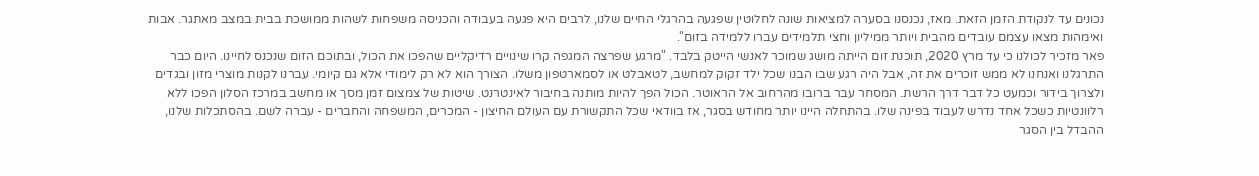נכונים עד לנקודת הזמן הזאת. מאז, נכנסנו בסערה למציאות שונה לחלוטין שפגעה בהרגלי החיים שלנו, לרבים היא פגעה בעבודה והכניסה משפחות לשהות ממושכת בבית במצב מאתגר. אבות ואימהות מצאו עצמם עובדים מהבית ויותר ממיליון וחצי תלמידים עברו ללמידה בזום".
פאר מזכיר לכולנו כי עד מרץ 2020, תוכנת זום הייתה מושג שמוכר לאנשי הייטק בלבד. "מרגע שפרצה המגפה קרו שינויים רדיקליים שהפכו את הכול, ובתוכם הזום שנכנס לחיינו. היום כבר התרגלנו ואנחנו לא ממש זוכרים את זה, אבל היה רגע שבו הבנו שכל ילד זקוק למחשב, לטאבלט או לסמארטפון משלו. הצורך הוא לא רק לימודי אלא גם קיומי. עברנו לקנות מוצרי מזון ובגדים ולצרוך בידור וכמעט כל דבר דרך הרשת. המסחר עבר ברובו מהרחוב אל הראוטר. הכול הפך להיות מותנה בחיבור לאינטרנט. שיטות של צמצום זמן מסך או מחשב במרכז הסלון הפכו ללא רלוונטיות כשכל אחד נדרש לעבוד בפינה שלו. בהתחלה היינו יותר מחודש בסגר, אז בוודאי שכל התקשורת עם העולם החיצון - המכרים, המשפחה והחברים - עברה לשם. בהסתכלות שלנו, ההבדל בין הסגר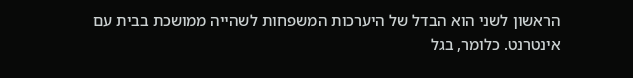הראשון לשני הוא הבדל של היערכות המשפחות לשהייה ממושכת בבית עם אינטרנט. כלומר, בגל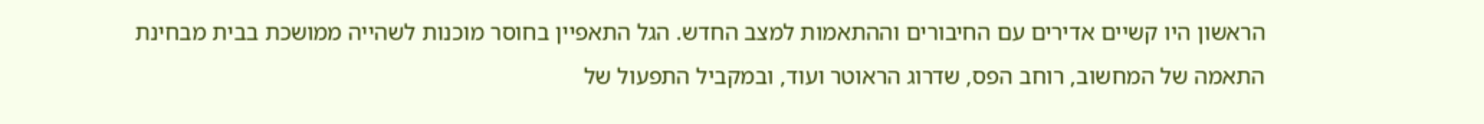הראשון היו קשיים אדירים עם החיבורים וההתאמות למצב החדש. הגל התאפיין בחוסר מוכנות לשהייה ממושכת בבית מבחינת התאמה של המחשוב, רוחב הפס, שדרוג הראוטר ועוד, ובמקביל התפעול של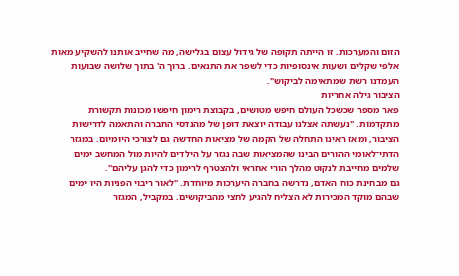הזום והמערכות. זו הייתה תקופה של גידול עצום בגלישה, מה שחייב אותנו להשקיע מאות אלפי שקלים ושעות אינסופיות כדי לשפר את התנאים. ברוך ה' בתוך שלושה שבועות העמדנו רשת שמתאימה לביקוש".
הציבור גילה אחריות
פאר מספר שכשכל העולם חיפש מטושים, בקבוצת רימון חיפשו מכונות תקשורת מתקדמות. "נעשתה אצלנו עבודה יוצאת דופן של מהנדסי החברה והתאמה לדרישות הציבור, ומאז ראינו התחלה של הקמה של מציאות החדשה גם לצורכי היומיום. במגזר הדתי־לאומי ההורים הבינו שהמציאות שבה נגזר על הילדים להיות מול המחשב ימים שלמים מחייבת לנקוט מהלך הורי אחראי ולהצטרף לרימון כדי להגן עליהם".
גם מבחינת כוח האדם, נדרשה בחברה היערכות מיוחדת. "לאור ריבוי הפניות היו ימים שבהם מוקד המכירות לא הצליח להגיע לחצי מהביקושים. במקביל, המגזר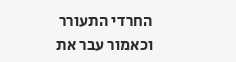החרדי התעורר וכאמור עבר את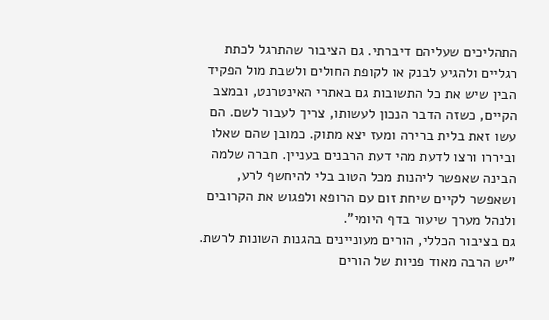התהליכים שעליהם דיברתי. גם הציבור שהתרגל לכתת רגליים ולהגיע לבנק או לקופת החולים ולשבת מול הפקיד הבין שיש את כל התשובות גם באתרי האינטרנט, ובמצב הקיים, כשזה הדבר הנכון לעשותו, צריך לעבור לשם. הם עשו זאת בלית ברירה ומעז יצא מתוק. כמובן שהם שאלו וביררו ורצו לדעת מהי דעת הרבנים בעניין. חברה שלמה הבינה שאפשר ליהנות מכל הטוב בלי להיחשף לרע, ושאפשר לקיים שיחת זום עם הרופא ולפגוש את הקרובים ולנהל מערך שיעור בדף היומי".
גם בציבור הכללי, הורים מעוניינים בהגנות השונות לרשת. "יש הרבה מאוד פניות של הורים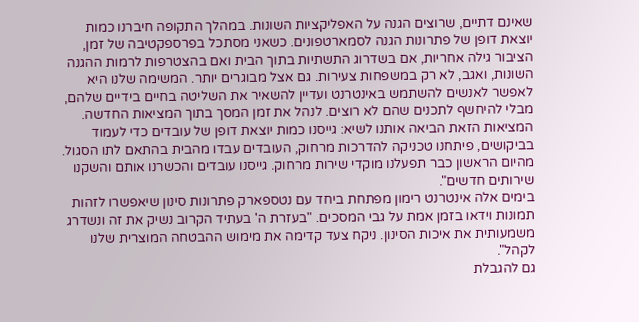שאינם דתיים, שרוצים הגנה על האפליקציות השונות. במהלך התקופה חיברנו כמות יוצאת דופן של פתרונות הגנה לסמארטפונים. כשאני מסתכל בפרספקטיבה של זמן, הציבור גילה אחריות, אם בשדרוג התשתיות בתוך הבית ואם בהצטרפות לרמות ההגנה השונות, ואגב, לא רק במשפחות צעירות. גם אצל מבוגרים יותר. המשימה שלנו היא לאפשר לאנשים להשתמש באינטרנט ועדיין להשאיר את השליטה בחיים בידיים שלהם, מבלי להיחשף לתכנים שהם לא רוצים. לנהל את זמן המסך בתוך המציאות החדשה. המציאות הזאת הביאה אותנו לשיא: גייסנו כמות יוצאת דופן של עובדים כדי לעמוד בביקושים, פיתחנו טכניקה להדרכות מרחוק, העובדים עבדו מהבית בהתאם לתו הסגול. מהיום הראשון כבר תפעלנו מוקדי שירות מרחוק. גייסנו עובדים והכשרנו אותם והשקנו שירותים חדשים".
בימים אלה אינטרנט רימון מפתחת ביחד עם נטספארק פתרונות סינון שיאפשרו לזהות תמונות וידאו בזמן אמת על גבי המסכים. "בעזרת ה' בעתיד הקרוב נשיק את זה ונשדרג משמעותית את איכות הסינון. ניקח צעד קדימה את מימוש ההבטחה המוצרית שלנו לקהל".
גם להגבלת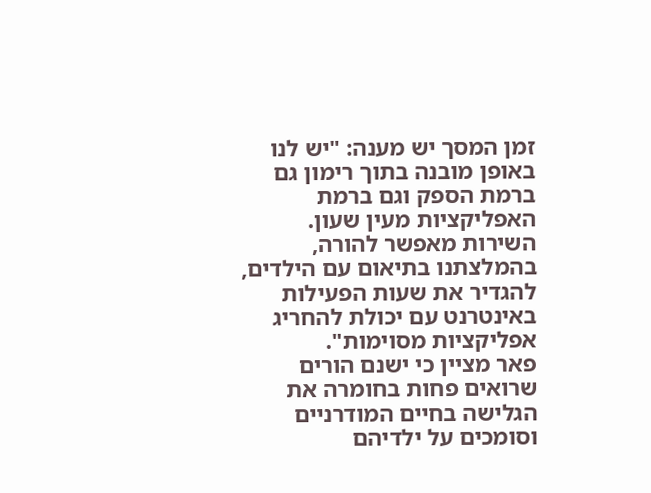זמן המסך יש מענה: "יש לנו באופן מובנה בתוך רימון גם ברמת הספק וגם ברמת האפליקציות מעין שעון. השירות מאפשר להורה, בהמלצתנו בתיאום עם הילדים, להגדיר את שעות הפעילות באינטרנט עם יכולת להחריג אפליקציות מסוימות".
פאר מציין כי ישנם הורים שרואים פחות בחומרה את הגלישה בחיים המודרניים וסומכים על ילדיהם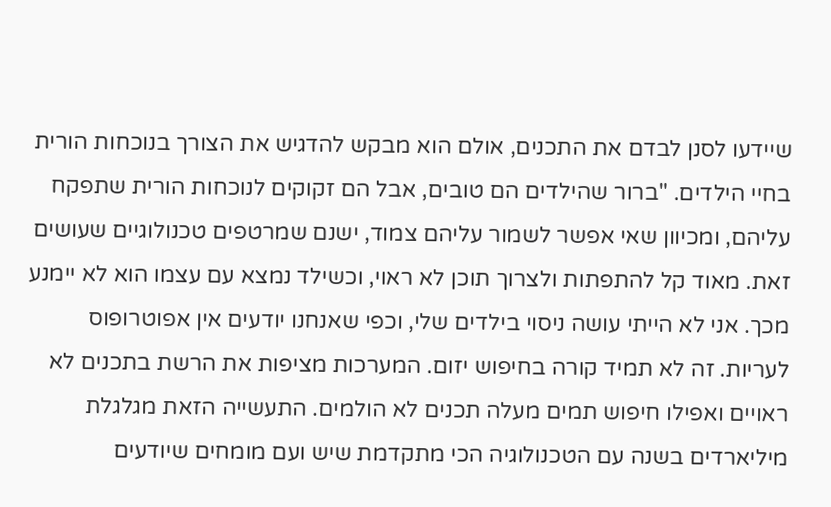שיידעו לסנן לבדם את התכנים, אולם הוא מבקש להדגיש את הצורך בנוכחות הורית בחיי הילדים. "ברור שהילדים הם טובים, אבל הם זקוקים לנוכחות הורית שתפקח עליהם, ומכיוון שאי אפשר לשמור עליהם צמוד, ישנם שמרטפים טכנולוגיים שעושים זאת. מאוד קל להתפתות ולצרוך תוכן לא ראוי, וכשילד נמצא עם עצמו הוא לא יימנע מכך. אני לא הייתי עושה ניסוי בילדים שלי, וכפי שאנחנו יודעים אין אפוטרופוס לעריות. זה לא תמיד קורה בחיפוש יזום. המערכות מציפות את הרשת בתכנים לא ראויים ואפילו חיפוש תמים מעלה תכנים לא הולמים. התעשייה הזאת מגלגלת מיליארדים בשנה עם הטכנולוגיה הכי מתקדמת שיש ועם מומחים שיודעים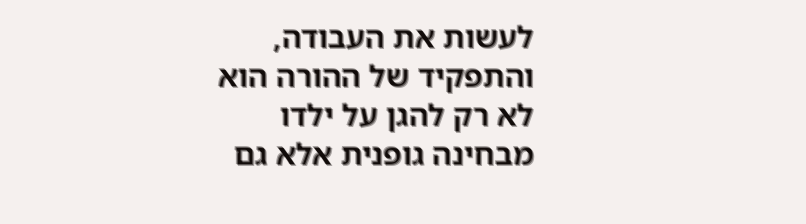לעשות את העבודה, והתפקיד של ההורה הוא לא רק להגן על ילדו מבחינה גופנית אלא גם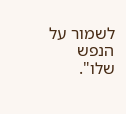לשמור על הנפש שלו".